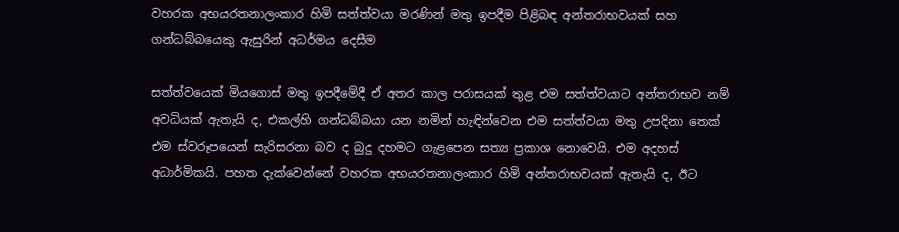වහරක අභයරතනාලංකාර හිමි සත්ත්වයා මරණින් මතු ඉපදීම පිළිබඳ අන්තරාභවයක් සහ ගන්ධබ්බයෙකු ඇසුරින් අධර්මය දෙසීම

සත්ත්වයෙක් මියගොස් මතු ඉපදීමේදී ඒ අතර කාල පරාසයක් තුළ එම සත්ත්වයාට අන්තරාභව නම් අවධියක් ඇතැයි ද, එකල්හි ගන්ධබ්බයා යන නමින් හැඳින්වෙන එම සත්ත්වයා මතු උපදිනා තෙක් එම ස්වරූපයෙන් සැරිසරනා බව ද බුදු දහමට ගැළපෙන සත්‍ය ප්‍රකාශ නොවෙයි. එම අදහස් අධාර්මිකයි. පහත දැක්වෙන්නේ වහරක අභයරතනාලංකාර හිමි අන්තරාභවයක් ඇතැයි ද, ඊට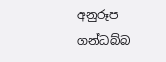අනුරූප ගන්ධබ්බ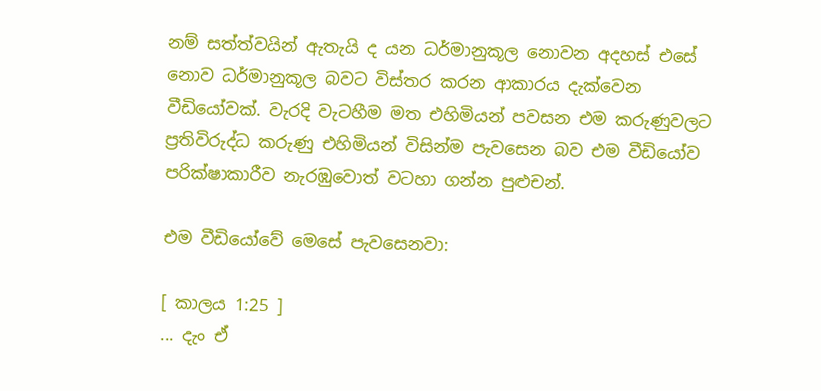නම් සත්ත්වයින් ඇතැයි ද යන ධර්මානුකූල නොවන අදහස් එසේ නොව ධර්මානුකූල බවට විස්තර කරන ආකාරය දැක්වෙන වීඩියෝවක්. වැරදි වැටහීම මත එහිමියන් පවසන එම කරුණුවලට ප්‍රතිවිරුද්ධ කරුණු එහිමියන් විසින්ම පැවසෙන බව එම වීඩියෝව පරික්ෂාකාරීව නැරඹුවොත් වටහා ගන්න පුළුචන්.

එම වීඩියෝවේ මෙසේ පැවසෙනවා:

[ කාලය 1:25 ]
... දැං ඒ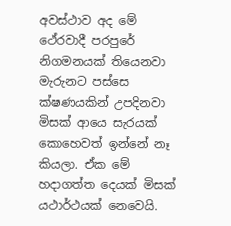අවස්ථාව අද මේ ථේරවාදී පරපුරේ නිගමනයක් තියෙනවා මැරුනට පස්සෙ ක්ෂණයකින් උපදිනවා මිසක් ආයෙ සැරයක් කොහෙවත් ඉන්නේ නෑ කියලා. ඒක මේ හදාගත්ත දෙයක් මිසක් යථාර්ථයක් නෙවෙයි.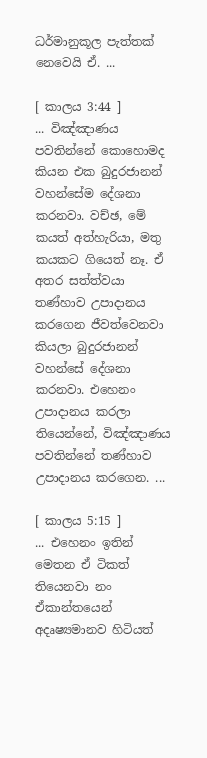ධර්මානුකූල පැත්තක් නෙවෙයි ඒ. ...

[ කාලය 3:44 ]
... විඤ්ඤාණය පවතින්නේ කොහොමද කියන එක බුදුරජානන් වහන්සේම දේශනා කරනවා. වච්ඡ, මේ කයත් අත්හැරියා, මතු කයකට ගියෙත් නෑ. ඒ අතර සත්ත්වයා තණ්හාව උපාදානය කරගෙන ජීවත්වෙනවා කියලා බුදුරජානන් වහන්සේ දේශනා කරනවා. එහෙනං උපාදානය කරලා තියෙන්නේ, විඤ්ඤාණය පවතින්නේ තණ්හාව උපාදානය කරගෙන. ...

[ කාලය 5:15 ]
... එහෙනං ඉතින් මෙතන ඒ ටිකත් තියෙනවා නං ඒකාන්තයෙන් අදෘෂ්‍යමානව හිටියත්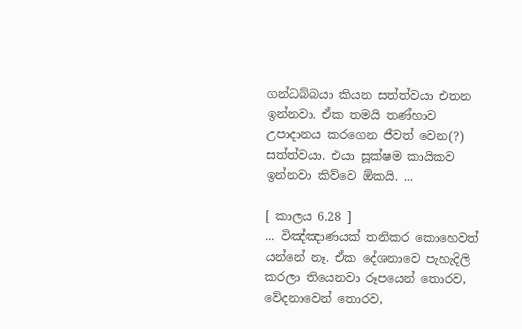ගන්ධබ්බයා කියන සත්ත්වයා එතන ඉන්නවා. ඒක තමයි තණ්හාව උපාදානය කරගෙන ජීවත් වෙන(?) සත්ත්වයා. එයා සූක්ෂම කායිකව ඉන්නවා කිව්වෙ ඕකයි. ...

[ කාලය 6.28 ]
... විඤ්ඤාණයක් තනිකර කොහෙවත් යන්නේ නෑ. ඒක දේශනාවෙ පැහැදිලි කරලා තියෙනවා රූපයෙන් තොරව, වේදනාවෙන් තොරව,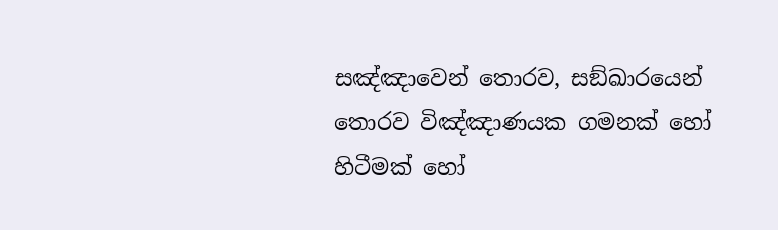සඤ්ඤාවෙන් තොරව, සඞ්ඛාරයෙන් තොරව විඤ්ඤාණයක ගමනක් හෝ හිටීමක් හෝ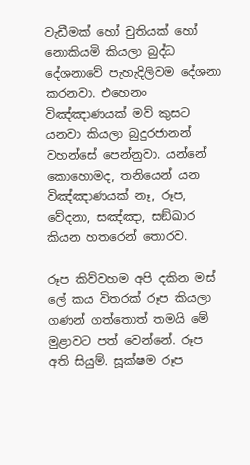වැඩීමක් හෝ චුතියක් හෝ නොකියමි කියලා බුද්ධ දේශනාවේ පැහැදිලිවම දේශනා කරනවා. එහෙනං විඤ්ඤාණයක් මව් කුසට යනවා කියලා බුදුරජානන් වහන්සේ පෙන්නුවා. යන්නේ කොහොමද, තනියෙන් යන විඤ්ඤාණයක් නෑ, රූප, වේදනා, සඤ්ඤා, සඞ්ඛාර කියන හතරෙන් තොරව.

රූප කිව්වහම අපි දකින මස් ලේ කය විතරක් රූප කියලා ගණන් ගත්තොත් තමයි මේ මුළාවට පත් වෙන්නේ. රූප අති සියුම්. සූක්ෂම රූප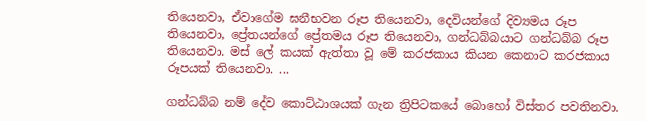තියෙනවා, ඒවාගේම ඝනීභවන රූප තියෙනවා, දෙවියන්ගේ දිව්‍යමය රූප තියෙනවා, ප්‍රේතයන්ගේ ප්‍රේතමය රූප තියෙනවා, ගන්ධබ්බයාට ගන්ධබ්බ රූප තියෙනවා. මස් ලේ කයක් ඇත්තා වූ මේ කරජකාය කියන කෙනාට කරජකාය රූපයක් තියෙනවා. ...

ගන්ධබ්බ නම් දේව කොට්ඨාශයක් ගැන ත්‍රිපිටකයේ බොහෝ විස්තර පවතිනවා.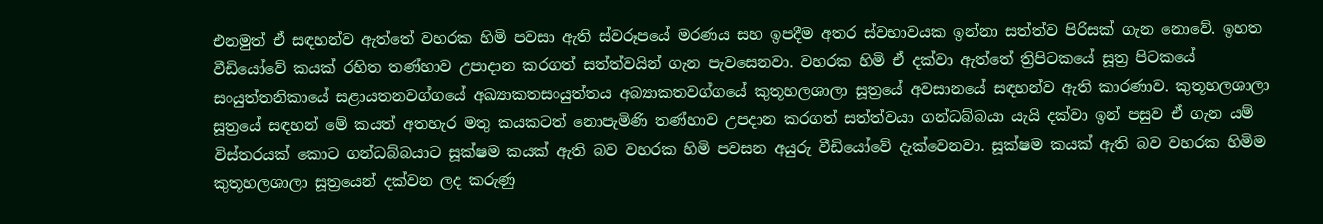එනමුත් ඒ සඳහන්ව ඇත්තේ වහරක හිමි පවසා ඇති ස්වරූපයේ මරණය සහ ඉපදීම අතර ස්වභාවයක ඉන්නා සත්ත්ව පිරිසක් ගැන නොවේ. ඉහත වීඩියෝවේ කයක් රහිත තණ්හාව උපාදාන කරගත් සත්ත්වයින් ගැන පැවසෙනවා. වහරක හිමි ඒ දක්වා ඇත්තේ ත්‍රිපිටකයේ සූත්‍ර පිටකයේ සංයුත්‌තනිකායේ සළායතනවග්ගයේ අඛ්‍යාකතසංයුත්තය අබ්‍යාකතවග්ගයේ කුතූහලශාලා සූත්‍රයේ අවසානයේ සඳහන්ව ඇති කාරණාව. කුතූහලශාලා සූත්‍රයේ සඳහන් මේ කයත් අතහැර මතු කයකටත් නොපැමිණි තණ්හාව උපදාන කරගත් සත්ත්වයා ගන්ධබ්බයා යැයි දක්වා ඉන් පසුව ඒ ගැන යම් විස්තරයක් කොට ගන්ධබ්බයාට සූක්ෂම කයක් ඇති බව වහරක හිමි පවසන අයුරු වීඩියෝවේ දැක්වෙනවා. සූක්ෂම කයක් ඇති බව වහරක හිමිම කුතූහලශාලා සූත්‍රයෙන් දක්වන ලද කරුණු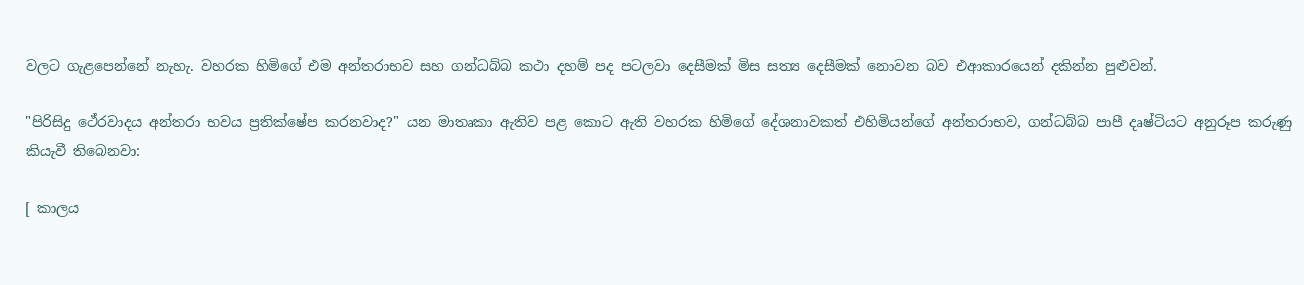වලට ගැළපෙන්නේ නැහැ. වහරක හිමිගේ එම අන්තරාභව සහ ගන්ධබ්බ කථා දහම් පද පටලවා දෙසීමක් මිස සත්‍ය දෙසීමක් නොවන බව එආකාරයෙන් දකින්න පුළුවන්.

"පිරිසිදු ථේරවාදය අන්තරා භවය ප්‍රතික්ෂේප කරනවාද?" යන මාතෘකා ඇතිව පළ කොට ඇති වහරක හිමිගේ දේශනාවකත් එහිමියන්ගේ අන්තරාභව, ගන්ධබ්බ පාපී දෘෂ්ටියට අනුරූප කරුණු කියැවී තිබෙනවා:

[ කාලය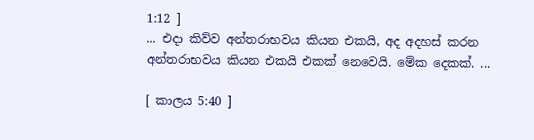1:12 ]
... එදා කිව්ව අන්තරාභවය කියන එකයි, අද අදහස් කරන අන්තරාභවය කියන එකයි එකක් නෙවෙයි. මේක දෙකක්. ...

[ කාලය 5:40 ]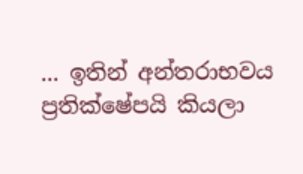... ඉතින් අන්තරාභවය ප්‍රතික්ෂේපයි කියලා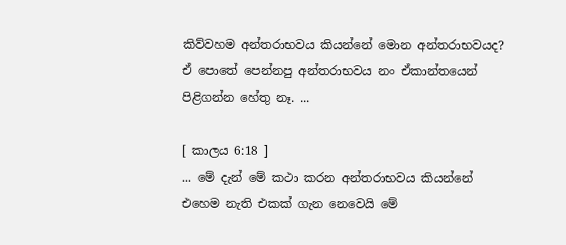කිව්වහම අන්තරාභවය කියන්නේ මොන අන්තරාභවයද? ඒ පොතේ පෙන්නපු අන්තරාභවය නං ඒකාන්තයෙන් පිළිගන්න හේතු නෑ. ...

[ කාලය 6:18 ]
... මේ දැන් මේ කථා කරන අන්තරාභවය කියන්නේ එහෙම නැති එකක් ගැන නෙවෙයි මේ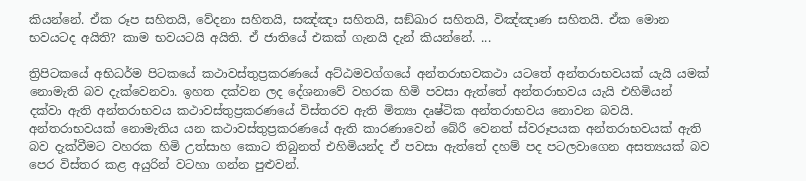කියන්නේ. ඒක රූප සහිතයි, වේදනා සහිතයි, සඤ්ඤා සහිතයි, සඞ්ඛාර සහිතයි, විඤ්ඤාණ සහිතයි. ඒක මොන භවයටද අයිති? කාම භවයටයි අයිති. ඒ ජාතියේ එකක් ගැනයි දැන් කියන්නේ. ...

ත්‍රිපිටකයේ අභිධර්ම පිටකයේ කථාවස්තුප්‍රකරණයේ අට්ඨමවග්ගයේ අන්තරාභවකථා යටතේ අන්තරාභවයක් යැයි යමක් නොමැති බව දැක්වෙනවා. ඉහත දක්වන ලද දේශනාවේ වහරක හිමි පවසා ඇත්තේ අන්තරාභවය යැයි එහිමියන් දක්වා ඇති අන්තරාභවය කථාවස්තුප්‍රකරණයේ විස්තරව ඇති මිත්‍යා දෘෂ්ටික අන්තරාභවය නොවන බවයි. අන්තරාභවයක් නොමැතිය යන කථාවස්තුප්‍රකරණයේ ඇති කාරණාවෙන් බේරී වෙනත් ස්වරූපයක අන්තරාභවයක් ඇති බව දැක්වීමට වහරක හිමි උත්සාහ කොට තිබුනත් එහිමියන්ද ඒ පවසා ඇත්තේ දහම් පද පටලවාගෙන අසත්‍යයක් බව පෙර විස්තර කළ අයුරින් වටහා ගන්න පුළුවන්.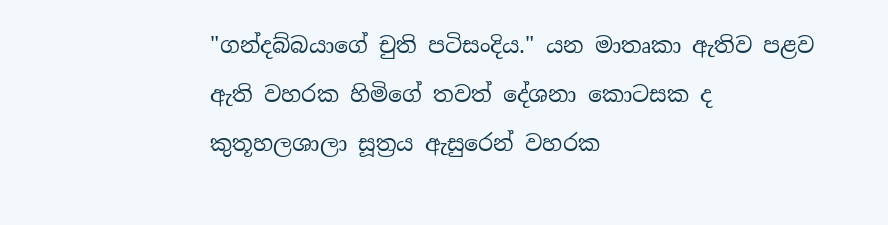"ගන්දබ්බයාගේ චුති පටිසංදිය." යන මාතෘකා ඇතිව පළව ඇති වහරක හිමිගේ තවත් දේශනා කොටසක ද කුතූහලශාලා සූත්‍රය ඇසුරෙන් වහරක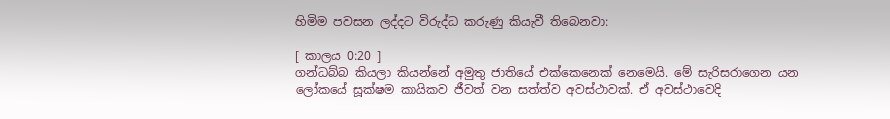හිමිම පවසන ලද්දට විරුද්ධ කරුණු කියැවී තිබෙනවා:

[ කාලය 0:20 ]
ගන්ධබ්බ කියලා කියන්නේ අමුතු ජාතියේ එක්කෙනෙක් නෙමෙයි. මේ සැරිසරාගෙන යන ලෝකයේ සූක්ෂම කායිකව ජීවත් වන සත්ත්ව අවස්ථාවක්. ඒ අවස්ථාවෙදි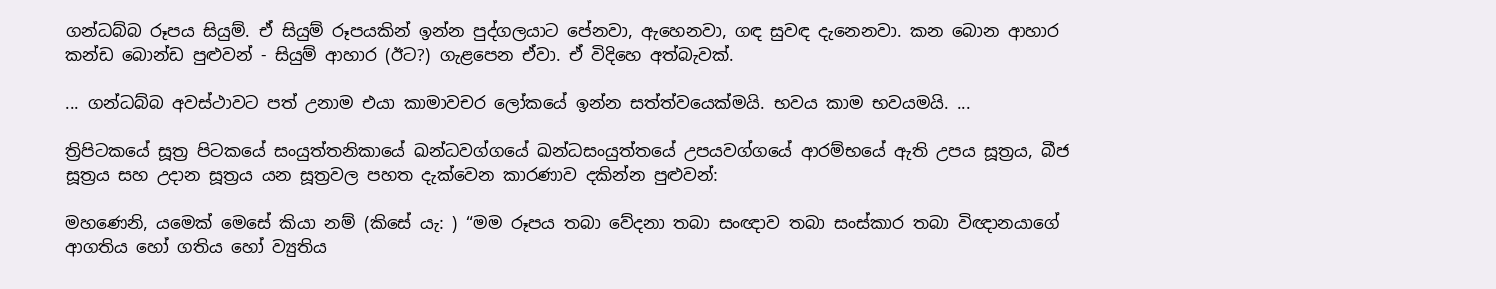ගන්ධබ්බ රූපය සියුම්. ඒ සියුම් රූපයකින් ඉන්න පුද්ගලයාට පේනවා, ඇහෙනවා, ගඳ සුවඳ දැනෙනවා. කන බොන ආහාර කන්ඩ බොන්ඩ පුළුවන් - සියුම් ආහාර (ඊට?) ගැළපෙන ඒවා. ඒ විදිහෙ අත්බැවක්.

... ගන්ධබ්බ අවස්ථාවට පත් උනාම එයා කාමාවචර ලෝකයේ ඉන්න සත්ත්වයෙක්මයි. භවය කාම භවයමයි. ...

ත්‍රිපිටකයේ සූත්‍ර පිටකයේ සංයුත්‌තනිකායේ ඛන්ධවග්ගයේ ඛන්ධසංයුත්තයේ උපයවග්ගයේ ආරම්භයේ ඇති උපය සූත්‍රය, බීජ සූත්‍රය සහ උදාන සූත්‍රය යන සූත්‍රවල පහත දැක්වෙන කාරණාව දකින්න පුළුවන්:

මහණෙනි, යමෙක් මෙසේ කියා නම් (කිසේ යැ: ) “මම රූපය තබා වේදනා තබා සංඥාව තබා සංස්කාර තබා විඥානයාගේ ආගතිය හෝ ගතිය හෝ ව්‍යුතිය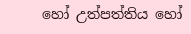හෝ උත්පත්තිය හෝ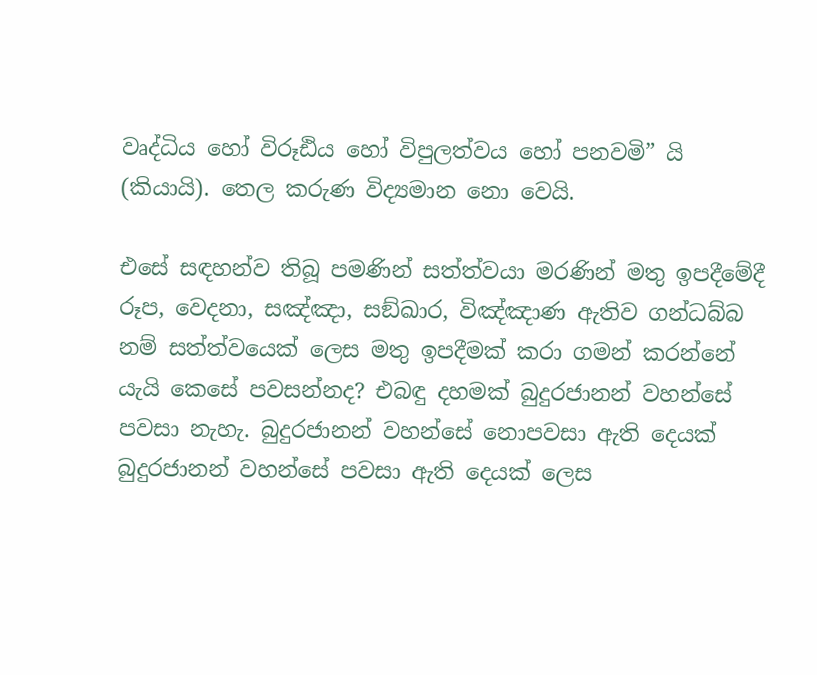වෘද්ධිය හෝ විරූඪිය හෝ විපුලත්වය හෝ පනවමි” යි (කියායි). තෙල කරුණ විද්‍යමාන නො වෙයි.

එසේ සඳහන්ව තිබූ පමණින් සත්ත්වයා මරණින් මතු ඉපදීමේදී රූප, වෙදනා, සඤ්ඤා, සඞ්ඛාර, විඤ්ඤාණ ඇතිව ගන්ධබ්බ නම් සත්ත්වයෙක් ලෙස මතු ඉපදීමක් කරා ගමන් කරන්නේ යැයි කෙසේ පවසන්නද? එබඳු දහමක් බුදුරජානන් වහන්සේ පවසා නැහැ. බුදුරජානන් වහන්සේ නොපවසා ඇති දෙයක් බුදුරජානන් වහන්සේ පවසා ඇති දෙයක් ලෙස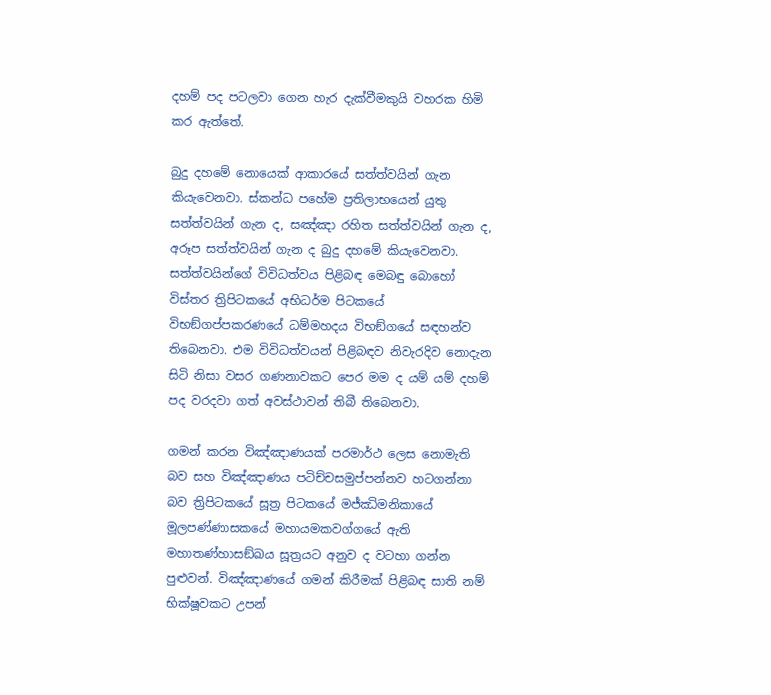දහම් පද පටලවා ගෙන හැර දැක්වීමකුයි වහරක හිමි කර ඇත්තේ.

බුදු දහමේ නොයෙක් ආකාරයේ සත්ත්වයින් ගැන කියැවෙනවා. ස්කන්ධ පහේම ප්‍රතිලාභයෙන් යුතු සත්ත්වයින් ගැන ද, සඤ්ඤා රහිත සත්ත්වයින් ගැන ද, අරූප සත්ත්වයින් ගැන ද බුදු දහමේ කියැවෙනවා. සත්ත්වයින්ගේ විවිධත්වය පිළිබඳ මෙබඳු බොහෝ විස්තර ත්‍රිපිටකයේ අභිධර්ම පිටකයේ විභඞ්ගප්පකරණයේ ධම්‌මහදය විභඞ්ගයේ සඳහන්ව තිබෙනවා. එම විවිධත්වයන් පිළිබඳව නිවැරදිව නොදැන සිටි නිසා වසර ගණනාවකට පෙර මම ද යම් යම් දහම් පද වරදවා ගත් අවස්ථාවන් තිබී තිබෙනවා.

ගමන් කරන විඤ්ඤාණයක් පරමාර්ථ ලෙස නොමැති බව සහ විඤ්ඤාණය පටිච්චසමුප්පන්නව හටගන්නා බව ත්‍රිපිටකයේ සූත්‍ර පිටකයේ මජ්‌ඣිමනිකායේ මූලපණ්ණාසකයේ මහායමකවග්ගයේ ඇති මහාතණ්හාසඞ්ඛය සූත්‍රයට අනුව ද වටහා ගන්න පුළුවන්. විඤ්ඤාණයේ ගමන් කිරීමක් පිළිබඳ සාති නම් භික්ෂූවකට උපන්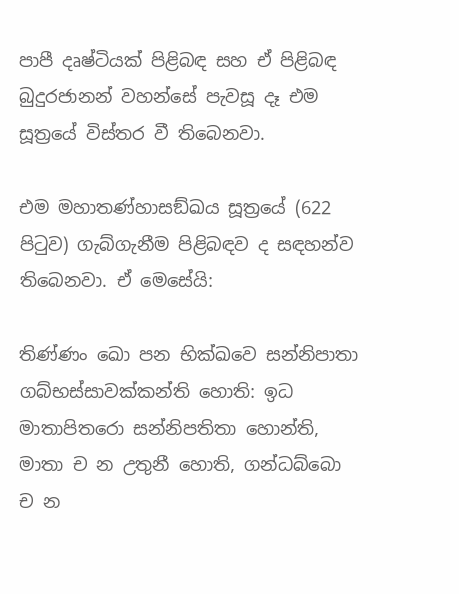පාපී දෘෂ්ටියක් පිළිබඳ සහ ඒ පිළිබඳ බුදුරජානන් වහන්සේ පැවසූ දෑ එම සූත්‍රයේ විස්තර වී තිබෙනවා.

එම මහාතණ්හාසඞ්ඛය සූත්‍රයේ (622 පිටුව) ගැබ්ගැනීම පිළිබඳව ද සඳහන්ව තිබෙනවා. ඒ මෙසේයි:

තිණ්ණං ඛො පන භික්ඛවෙ සන්නිපාතා ගබ්භස්සාවක්කන්ති හොති: ඉධ මාතාපිතරො සන්නිපතිතා හොන්ති, මාතා ච න උතුනී හොති, ගන්ධබ්බො ච න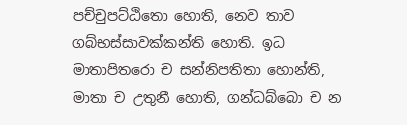පච්චුපට්ඨිතො හොති, නෙව තාව ගබ්භස්සාවක්කන්ති හොති. ඉධ මාතාපිතරො ච සන්නිපතිතා හොන්ති, මාතා ච උතුනී හොති, ගන්ධබ්බො ච න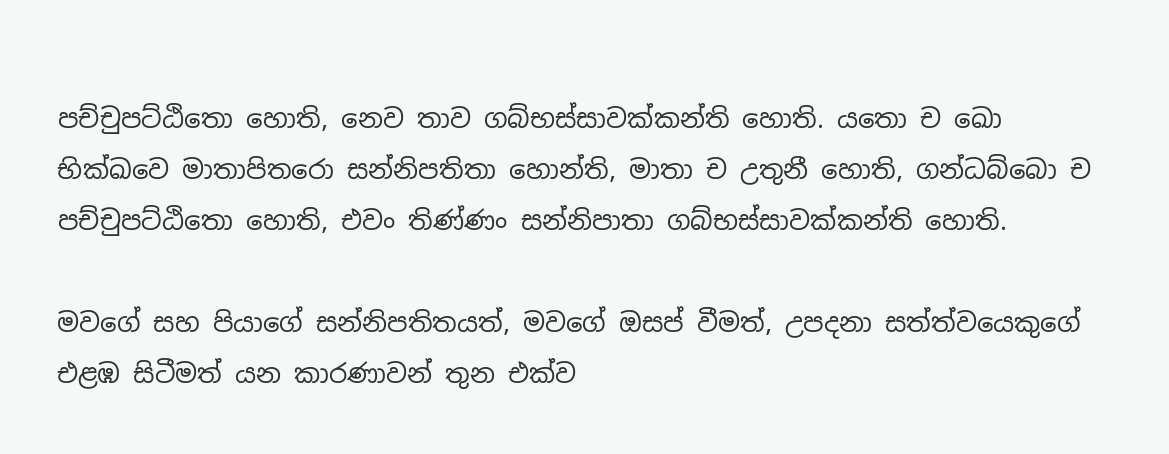පච්චුපට්ඨිතො හොති, නෙව තාව ගබ්භස්සාවක්කන්ති හොති. යතො ච ඛො භික්ඛවෙ මාතාපිතරො සන්නිපතිතා හොන්ති, මාතා ච උතුනී හොති, ගන්ධබ්බො ච පච්චුපට්ඨිතො හොති, එවං තිණ්ණං සන්නිපාතා ගබ්භස්සාවක්කන්ති හොති.

මවගේ සහ පියාගේ සන්නිපතිතයත්, මවගේ ඔසප් වීමත්, උපදනා සත්ත්වයෙකුගේ එළඹ සිටීමත් යන කාරණාවන් තුන එක්ව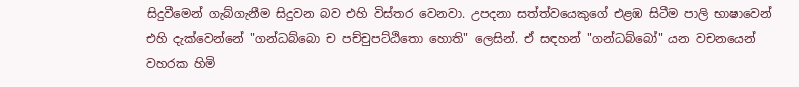සිදුවීමෙන් ගැබ්ගැනීම සිදුවන බව එහි විස්තර වෙනවා. උපදනා සත්ත්වයෙකුගේ එළඹ සිටීම පාලි භාෂාවෙන් එහි දැක්වෙන්නේ "ගන්ධබ්බො ච පච්චුපට්ඨිතො හොති" ලෙසින්. ඒ සඳහන් "ගන්ධබ්බෝ" යන වචනයෙන් වහරක හිමි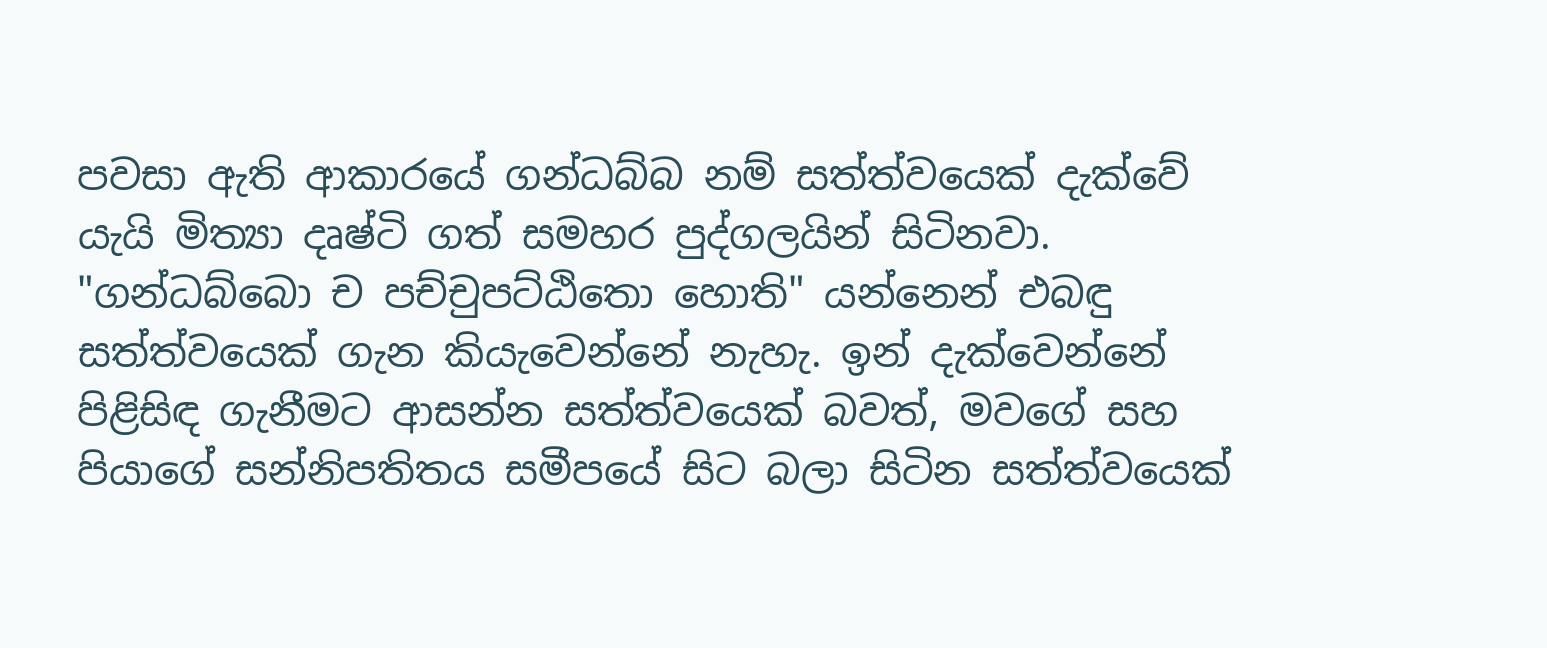පවසා ඇති ආකාරයේ ගන්ධබ්බ නම් සත්ත්වයෙක් දැක්වේ යැයි මිත්‍යා දෘෂ්ටි ගත් සමහර පුද්ගලයින් සිටිනවා. "ගන්ධබ්බො ච පච්චුපට්ඨිතො හොති" යන්නෙන් එබඳු සත්ත්වයෙක් ගැන කියැවෙන්නේ නැහැ. ඉන් දැක්වෙන්නේ පිළිසිඳ ගැනීමට ආසන්න සත්ත්වයෙක් බවත්, මවගේ සහ පියාගේ සන්නිපතිතය සමීපයේ සිට බලා සිටින සත්ත්වයෙක්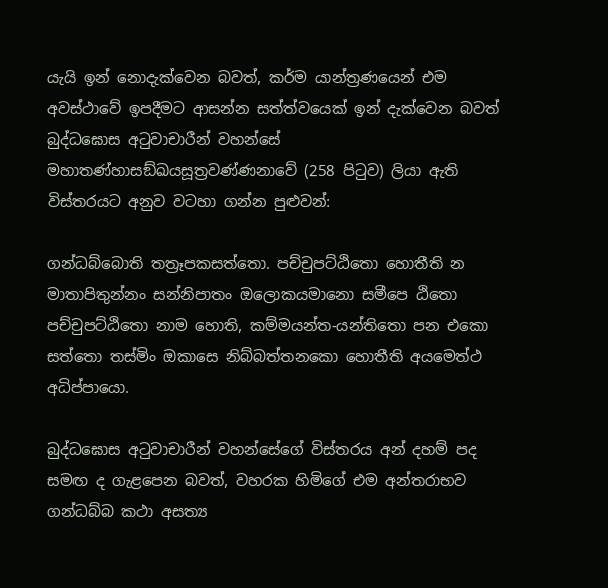යැයි ඉන් නොදැක්වෙන බවත්, කර්ම යාන්ත්‍රණයෙන් එම අවස්ථාවේ ඉපදීමට ආසන්න සත්ත්වයෙක් ඉන් දැක්වෙන බවත් බුද්ධඝොස අටුවාචාරීන් වහන්සේ මහාතණ්හාසඞ්ඛයසූත්‍රවණ්ණනාවේ (258 පිටුව) ලියා ඇති විස්තරයට අනුව වටහා ගන්න පුළුවන්:

ගන්ධබ්බොති තත්‍රෑපකසත්තො. පච්චුපට්ඨිතො හොතීති න මාතාපිතුන්නං සන්නිපාතං ඔලොකයමානො සමීපෙ ඨිතො පච්චුපට්ඨිතො නාම හොති, කම්මයන්ත-යන්තිතො පන එකො සත්තො තස්මිං ඔකාසෙ නිබ්බත්තනකො හොතීති අයමෙත්ථ අධිප්පායො.

බුද්ධඝොස අටුවාචාරීන් වහන්සේගේ විස්තරය අන් දහම් පද සමඟ ද ගැළපෙන බවත්, වහරක හිමිගේ එම අන්තරාභව ගන්ධබ්බ කථා අසත්‍ය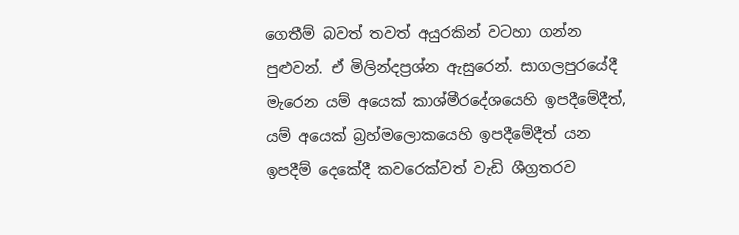ගෙතීම් බවත් තවත් අයුරකින් වටහා ගන්න පුළුවන්. ඒ මිලින්දප්‍රශ්න ඇසුරෙන්. සාගලපුරයේදී මැරෙන යම් අයෙක් කාශ්මීරදේශයෙහි ඉපදීමේදීත්, යම් අයෙක් බ්‍රහ්මලොකයෙහි ඉපදීමේදීත් යන ඉපදීම් දෙකේදී කවරෙක්වත් වැඩි ශීග්‍රතරව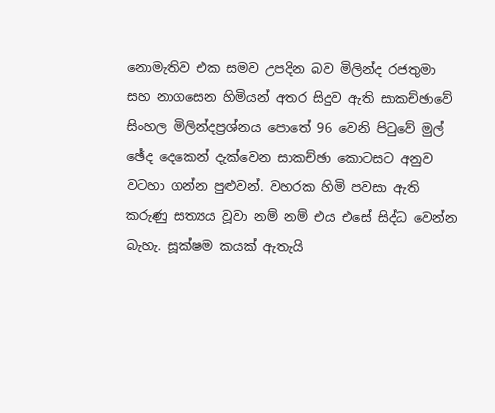නොමැතිව එක සමව උපදින බව මිලින්ද රජතුමා සහ නාගසෙන හිමියන් අතර සිදුව ඇති සාකච්ඡාවේ සිංහල මිලින්දප්‍රශ්නය පොතේ 96 වෙනි පිටුවේ මුල් ඡේද දෙකෙන් දැක්වෙන සාකච්ඡා කොටසට අනුව වටහා ගන්න පුළුවන්. වහරක හිමි පවසා ඇති කරුණු සත්‍යය වූවා නම් නම් එය එසේ සිද්ධ වෙන්න බැහැ. සූක්ෂම කයක් ඇතැයි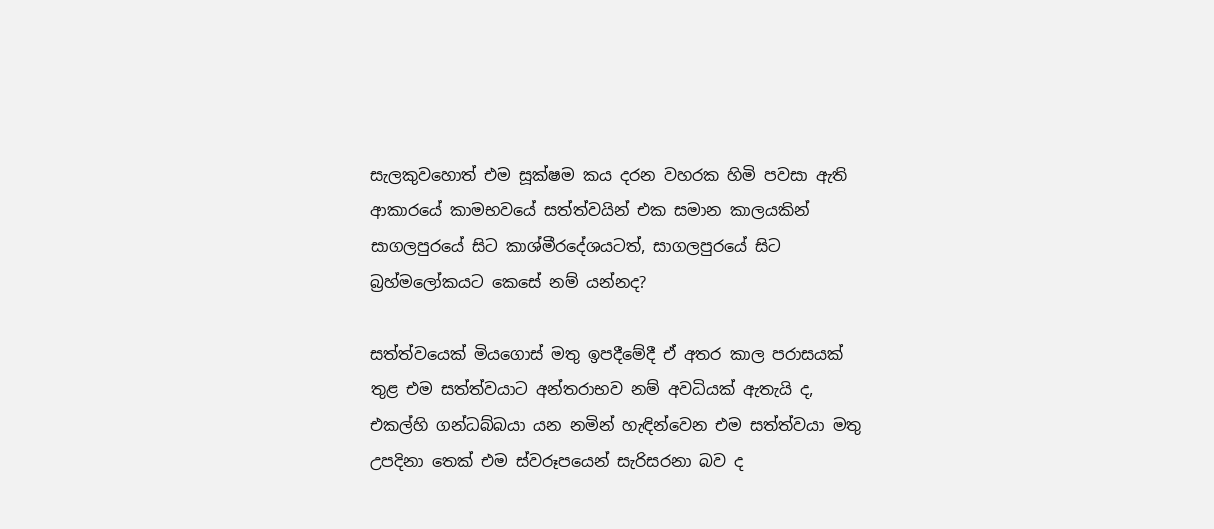සැලකුවහොත් එම සූක්ෂම කය දරන වහරක හිමි පවසා ඇති ආකාරයේ කාමභවයේ සත්ත්වයින් එක සමාන කාලයකින් සාගලපුරයේ සිට කාශ්මීරදේශයටත්, සාගලපුරයේ සිට බ්‍රහ්මලෝකයට කෙසේ නම් යන්නද?

සත්ත්වයෙක් මියගොස් මතු ඉපදීමේදී ඒ අතර කාල පරාසයක් තුළ එම සත්ත්වයාට අන්තරාභව නම් අවධියක් ඇතැයි ද, එකල්හි ගන්ධබ්බයා යන නමින් හැඳින්වෙන එම සත්ත්වයා මතු උපදිනා තෙක් එම ස්වරූපයෙන් සැරිසරනා බව ද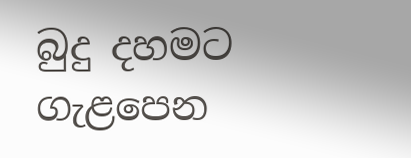බුදු දහමට ගැළපෙන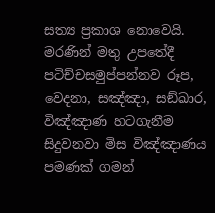සත්‍ය ප්‍රකාශ නොවෙයි. මරණින් මතු උපතේදී පටිච්චසමුප්පන්නව රූප, වෙදනා, සඤ්ඤා, සඞ්ඛාර, විඤ්ඤාණ හටගැනීම සිදුවනවා මිස විඤ්ඤාණය පමණක් ගමන්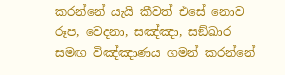කරන්නේ යැයි කීවත් එසේ නොව රූප, වෙදනා, සඤ්ඤා, සඞ්ඛාර සමඟ විඤ්ඤාණය ගමන් කරන්නේ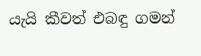යැයි කීවත් එබඳු ගමන්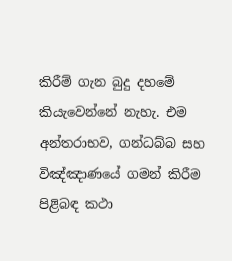කිරීම් ගැන බුදු දහමේ කියැවෙන්නේ නැහැ. එම අන්තරාභව, ගන්ධබ්බ සහ විඤ්ඤාණයේ ගමන් කිරීම පිළිබඳ කථා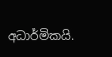අධාර්මිකයි.